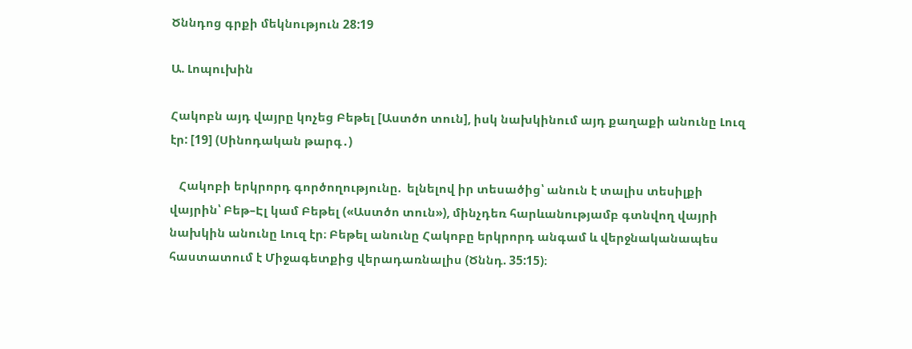Ծննդոց գրքի մեկնություն 28:19

Ա. Լոպուխին

Հակոբն այդ վայրը կոչեց Բեթել [Աստծո տուն], իսկ նախկինում այդ քաղաքի անունը Լուզ էր: [19] (Սինոդական թարգ․)

   Հակոբի երկրորդ գործողությունը.  ելնելով իր տեսածից՝ անուն է տալիս տեսիլքի վայրին՝ Բեթ–Էլ կամ Բեթել («Աստծո տուն»), մինչդեռ հարևանությամբ գտնվող վայրի նախկին անունը Լուզ էր։ Բեթել անունը Հակոբը երկրորդ անգամ և վերջնականապես հաստատում է Միջագետքից վերադառնալիս (Ծննդ. 35:15)։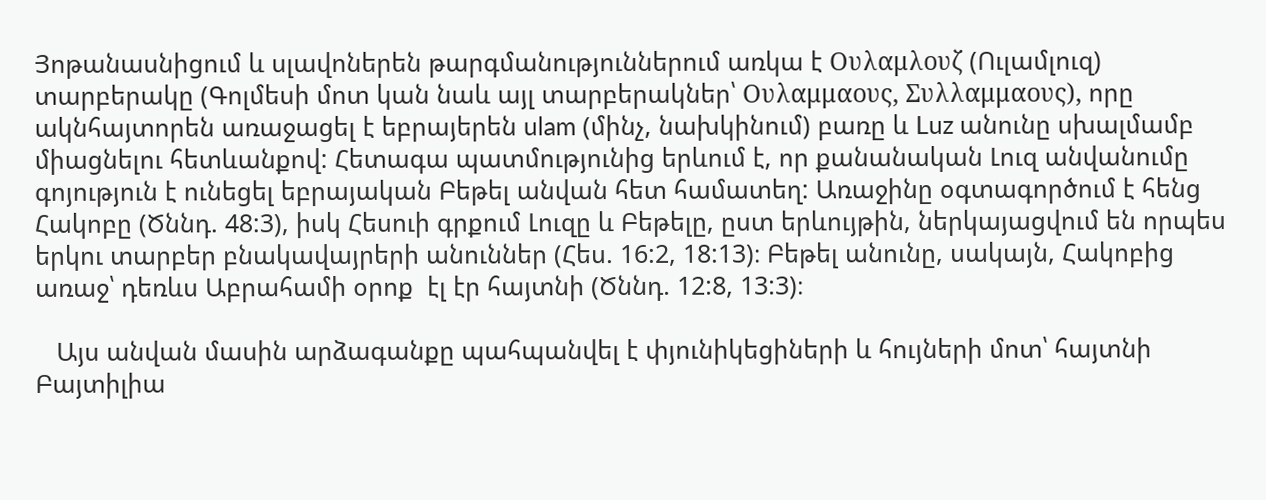Յոթանասնիցում և սլավոներեն թարգմանություններում առկա է Ουλαμλουζ (Ուլամլուզ) տարբերակը (Գոլմեսի մոտ կան նաև այլ տարբերակներ՝ Ουλαμμαους, Συλλαμμαους), որը ակնհայտորեն առաջացել է եբրայերեն ulam (մինչ, նախկինում) բառը և Luz անունը սխալմամբ միացնելու հետևանքով: Հետագա պատմությունից երևում է, որ քանանական Լուզ անվանումը գոյություն է ունեցել եբրայական Բեթել անվան հետ համատեղ: Առաջինը օգտագործում է հենց Հակոբը (Ծննդ. 48:3), իսկ Հեսուի գրքում Լուզը և Բեթելը, ըստ երևույթին, ներկայացվում են որպես երկու տարբեր բնակավայրերի անուններ (Հես. 16:2, 18:13)։ Բեթել անունը, սակայն, Հակոբից առաջ՝ դեռևս Աբրահամի օրոք  էլ էր հայտնի (Ծննդ. 12:8, 13:3)։

   Այս անվան մասին արձագանքը պահպանվել է փյունիկեցիների և հույների մոտ՝ հայտնի Բայտիլիա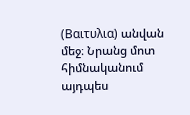(Βαιτυλια) անվան մեջ։ Նրանց մոտ հիմնականում այդպես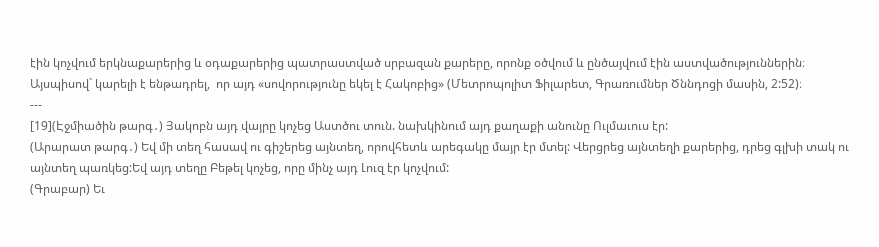էին կոչվում երկնաքարերից և օդաքարերից պատրաստված սրբազան քարերը, որոնք օծվում և ընծայվում էին աստվածություններին։ Այսպիսով` կարելի է ենթադրել,  որ այդ «սովորությունը եկել է Հակոբից» (Մետրոպոլիտ Ֆիլարետ, Գրառումներ Ծննդոցի մասին, 2:52)։
---
[19](Էջմիածին թարգ․) Յակոբն այդ վայրը կոչեց Աստծու տուն. նախկինում այդ քաղաքի անունը Ուլմաւուս էր:
(Արարատ թարգ․) Եվ մի տեղ հասավ ու գիշերեց այնտեղ, որովհետև արեգակը մայր էր մտել: Վերցրեց այնտեղի քարերից, դրեց գլխի տակ ու այնտեղ պառկեց:Եվ այդ տեղը Բեթել կոչեց, որը մինչ այդ Լուզ էր կոչվում:
(Գրաբար) Եւ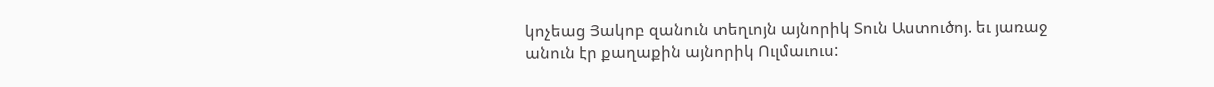կոչեաց Յակոբ զանուն տեղւոյն այնորիկ Տուն Աստուծոյ. եւ յառաջ անուն էր քաղաքին այնորիկ Ուլմաւուս: